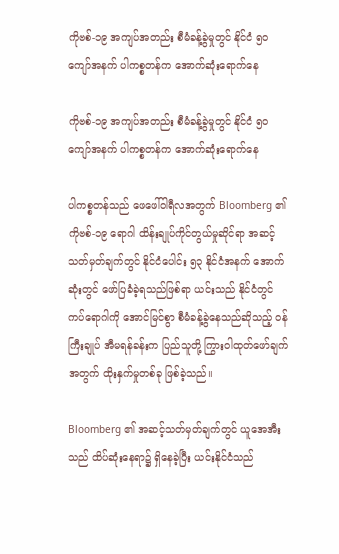ကိုဗစ်-၁၉ အကျပ်အတည်း စီမံခန့်ခွဲမှုတွင် နိုင်ငံ ၅၀ ကျော်အနက် ပါကစ္စတန်က အောက်ဆုံးရောက်နေ

ကိုဗစ်-၁၉ အကျပ်အတည်း စီမံခန့်ခွဲမှုတွင် နိုင်ငံ ၅၀ ကျော်အနက် ပါကစ္စတန်က အောက်ဆုံးရောက်နေ

ပါကစ္စတန်သည် ဖေဖေါ်ဝါရီလအတွက် Bloomberg ၏ ကိုဗစ်-၁၉ ရောဂါ ထိန်းချုပ်ကိုင်တွယ်မှုဆိုင်ရာ အဆင့်သတ်မှတ်ချက်တွင် နိုင်ငံပေါင်း ၅၃ နိုင်ငံအနက် အောက်ဆုံးတွင် ဖော်ပြခံခဲ့ရသည်ဖြစ်ရာ ယင်းသည် နိုင်ငံတွင် ကပ်ရောဂါကို အောင်မြင်စွာ စီမံခန့်ခွဲနေသည်ဆိုသည့် ဝန်ကြီးချုပ် အီမရန်ခန်းက ပြည်သူတို့ ကြွားဝါထုတ်ဖော်ချက်အတွက် ထိုးနှက်မှုတစ်ခု ဖြစ်ခဲ့သည်။

Bloomberg ၏ အဆင့်သတ်မှတ်ချက်တွင် ယူအေအီးသည် ထိပ်ဆုံးနေရာ၌ ရှိနေခဲ့ပြီး ယင်းနိုင်ငံသည်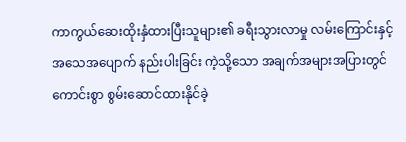ကာကွယ်ဆေးထိုးနှံထားပြီးသူများ၏ ခရီးသွားလာမှု လမ်းကြောင်းနှင့် အသေအပျောက် နည်းပါးခြင်း ကဲ့သို့သော အချက်အများအပြားတွင် ကောင်းစွာ စွမ်းဆောင်ထားနိုင်ခဲ့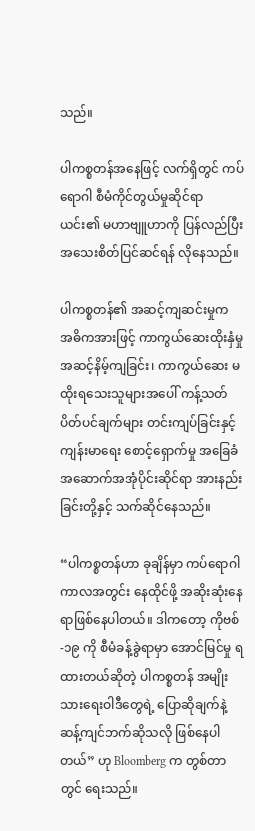သည်။

ပါကစ္စတန်အနေဖြင့် လက်ရှိတွင် ကပ်ရောဂါ စီမံကိုင်တွယ်မှုဆိုင်ရာ ယင်း၏ မဟာဗျူဟာကို ပြန်လည်ပြီး အသေးစိတ်ပြင်ဆင်ရန် လိုနေသည်။

ပါကစ္စတန်၏ အဆင့်ကျဆင်းမှုက အဓိကအားဖြင့် ကာကွယ်ဆေးထိုးနှံမှု အဆင့်နိမ့်ကျခြင်း၊ ကာကွယ်ဆေး မထိုးရသေးသူများအပေါ် ကန့်သတ်ပိတ်ပင်ချက်များ တင်းကျပ်ခြင်းနှင့် ကျန်းမာရေး စောင့်ရှောက်မှု အခြေခံအဆောက်အအုံပိုင်းဆိုင်ရာ အားနည်းခြင်းတို့နှင့် သက်ဆိုင်နေသည်။

“ပါကစ္စတန်ဟာ ခုချိန်မှာ ကပ်ရောဂါကာလအတွင်း နေထိုင်ဖို့ အဆိုးဆုံးနေရာဖြစ်နေပါတယ်။ ဒါကတော့ ကိုဗစ်-၁၉ ကို စီမံခန့်ခွဲရာမှာ အောင်မြင်မှု ရထားတယ်ဆိုတဲ့ ပါကစ္စတန် အမျိုးသားရေးဝါဒီတွေရဲ့ ပြောဆိုချက်နဲ့ ဆန့်ကျင်ဘက်ဆိုသလို ဖြစ်နေပါတယ်” ဟု Bloomberg က တွစ်တာတွင် ရေးသည်။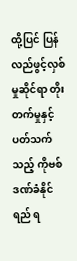ထို့ပြင် ပြန်လည်ဖွင့်လှစ်မှုဆိုင်ရာ တိုးတက်မှုနှင့်ပတ်သက်သည့် ကိုဗစ် ဒဏ်ခံနိုင်ရည် ရ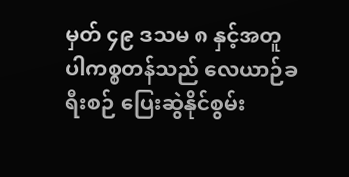မှတ် ၄၉ ဒသမ ၈ နှင့်အတူ ပါကစ္စတန်သည် လေယာဉ်ခရီးစဉ် ပြေးဆွဲနိုင်စွမ်း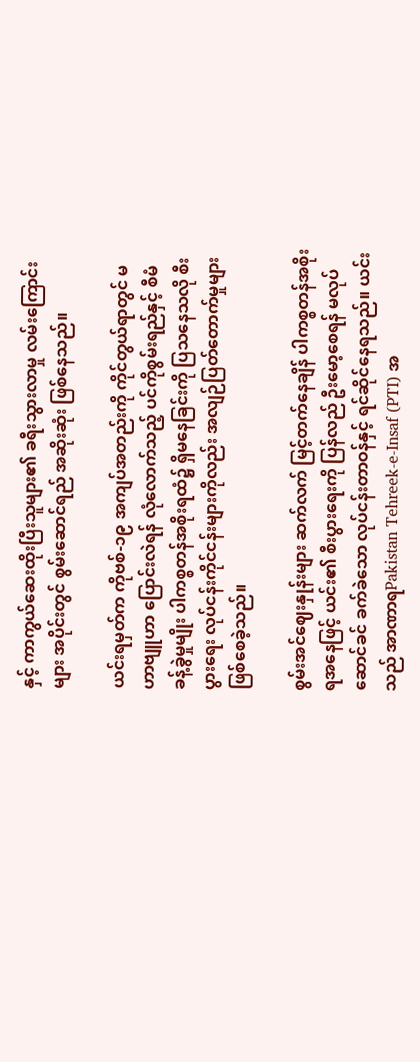နှင့် ကာကွယ်ဆေးထိုးပြီးသူများ၏ ခရီးသွားလာမှု လမ်းကြောင်းများ အပိုင်းတွင် စွမ်းဆောင်ရည် အဆိုးဆုံး ဖြစ်နေသည်။

ယင်းရမှတ်က ကိုဗစ်-၁၉ အကျပ်အတည်းကို ကိုင်တွယ်ရာတွင် မဟာဗျူဟာ ပြောင်းလဲရန် လုံလောက်သည့် ပင်ကိုစွမ်းရည်နှင့် စီမံခန့်ခွဲမှုမျိုး ပါကစ္စတန်အစိုးရထံ၌ ရှိမနေခြင်းကို ပြသနေသလို စီးပွားရေး လုပ်ငန်းကိုင်ငန်းများကိုလည်း အလျဉ်ပြတ်တောက်မှုများ ဖြစ်စေခဲ့သည်။

စွမ်းအင်ဈေးနှုန်းများ ဆက်လက် မြင့်တက်နေချိန် ပါကစ္စတန်အစိုးရအနေဖြင့် ယင်း၏ စီးပွားရေးကို ပြန်လည် ဦးမော့စေရန် မလုပ်ဆောင်ခင် ခက်ခဲသော လုပ်ငန်းတာဝန်နှင့် ရင်ဆိုင်နေရသည်။ ယင်းသည် အာဏာရPakistan Tehreek-e-Insaf (PTI) အ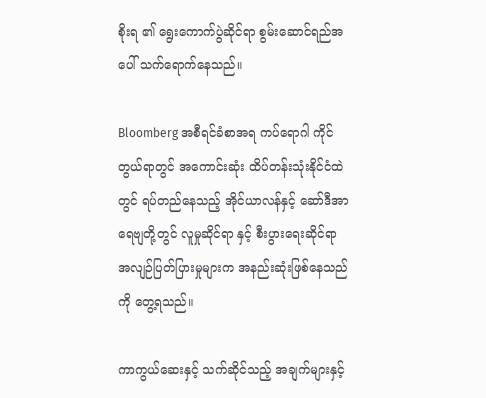စိုးရ ၏ ရွေးကောက်ပွဲဆိုင်ရာ စွမ်းဆောင်ရည်အပေါ် သက်ရောက်နေသည်။

Bloomberg အစီရင်ခံစာအရ ကပ်ရောဂါ ကိုင်တွယ်ရာတွင် အကောင်းဆုံး ထိပ်တန်းသုံးနိုင်ငံထဲတွင် ရပ်တည်နေသည့် အိုင်ယာလန်နှင့် ဆော်ဒီအာရေဗျတို့တွင် လူမှုဆိုင်ရာ နှင့် စီးပွားရေးဆိုင်ရာ အလျဉ်ပြတ်ပြားမှုများက အနည်းဆုံးဖြစ်နေသည်ကို တွေ့ရသည်။

ကာကွယ်ဆေးနှင့် သက်ဆိုင်သည့် အချက်များနှင့်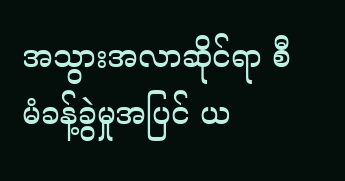အသွားအလာဆိုင်ရာ စီမံခန့်ခွဲမှုအပြင် ယ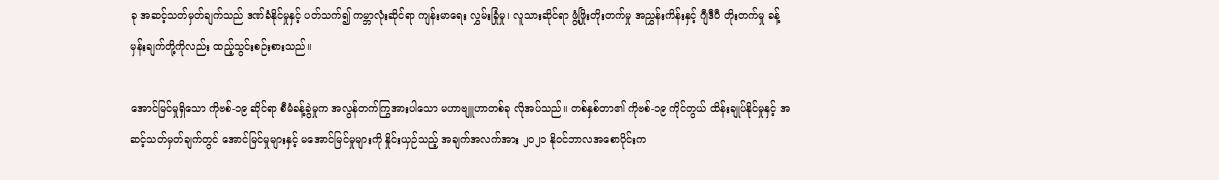ခု အဆင့်သတ်မှတ်ချက်သည် ဒဏ်ခံနိုင်မှုနှင့် ပတ်သက်၍ ကမ္ဘာလုံးဆိုင်ရာ ကျန်းမာရေး လွှမ်းခြုံမှု၊ လူသားဆိုင်ရာ ဖွံ့ဖြိုးတိုးတက်မှု အညွှန်းကိန်းနှင့် ဂျီဒီပီ တိုးတက်မှု ခန့်မှန်းချက်တို့ကိုလည်း ထည့်သွင်းစဉ်းစားသည်။

အောင်မြင်မှုရှိသော ကိုဗစ်-၁၉ ဆိုင်ရာ စီမံခန့်ခွဲမှုက အလွန်တက်ကြွအားပါသော မဟာဗျူဟာတစ်ခု လိုအပ်သည်။ တစ်နှစ်တာ၏ ကိုဗစ်-၁၉ ကိုင်တွယ် ထိန်းချုပ်နိုင်မှုနှင့် အဆင့်သတ်မှတ်ချက်တွင် အောင်မြင်မှုများနှင့် မအောင်မြင်မှုများကို နှိုင်းယှဉ်သည့် အချက်အလက်အား ၂၀၂၁ နိုဝင်ဘာလအစောပိုင်းက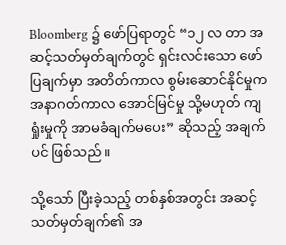Bloomberg ၌ ဖော်ပြရာတွင် “၁၂ လ တာ အဆင့်သတ်မှတ်ချက်တွင် ရှင်းလင်းသော ဖော်ပြချက်မှာ အတိတ်ကာလ စွမ်းဆောင်နိုင်မှုက အနာဂတ်ကာလ အောင်မြင်မှု သို့မဟုတ် ကျရှုံးမှုကို အာမခံချက်မပေး” ဆိုသည့် အချက်ပင် ဖြစ်သည်။

သို့သော် ပြီးခဲ့သည့် တစ်နှစ်အတွင်း အဆင့်သတ်မှတ်ချက်၏ အ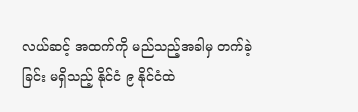လယ်ဆင့် အထက်ကို မည်သည့်အခါမှ တက်ခဲ့ခြင်း မရှိသည့် နိုင်ငံ ၉ နိုင်ငံထဲ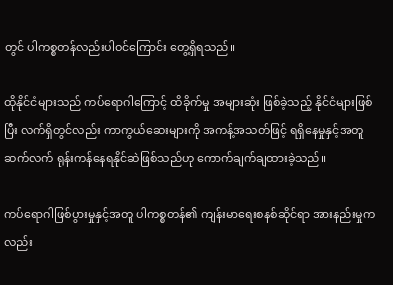တွင် ပါကစ္စတန်လည်းပါဝင်ကြောင်း တွေ့ရှိရသည်။

ထိုနိုင်ငံများသည် ကပ်ရောဂါကြောင့် ထိခိုက်မှု အများဆုံး ဖြစ်ခဲ့သည့် နိုင်ငံများဖြစ်ပြီး လက်ရှိတွင်လည်း ကာကွယ်ဆေးများကို အကန့်အသတ်ဖြင့် ရရှိနေမှုနှင့်အတူ ဆက်လက် ရုန်းကန်နေရနိုင်ဆဲဖြစ်သည်ဟု ကောက်ချက်ချထားခဲ့သည်။

ကပ်ရောဂါဖြစ်ပွားမှုနှင့်အတူ ပါကစ္စတန်၏ ကျန်းမာရေးစနစ်ဆိုင်ရာ အားနည်းမှုကလည်း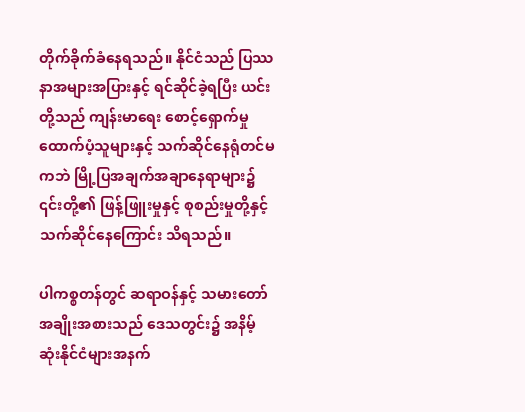တိုက်ခိုက်ခံနေရသည်။ နိုင်ငံသည် ပြဿနာအများအပြားနှင့် ရင်ဆိုင်ခဲ့ရပြီး ယင်းတို့သည် ကျန်းမာရေး စောင့်ရှောက်မှု ထောက်ပံ့သူများနှင့် သက်ဆိုင်နေရုံတင်မကဘဲ မြို့ပြအချက်အချာနေရာများ၌ ၎င်းတို့၏ ဖြန့်ဖြူးမှုနှင့် စုစည်းမှုတို့နှင့် သက်ဆိုင်နေကြောင်း သိရသည်။

ပါကစ္စတန်တွင် ဆရာဝန်နှင့် သမားတော်အချိုးအစားသည် ဒေသတွင်း၌ အနိမ့်ဆုံးနိုင်ငံများအနက်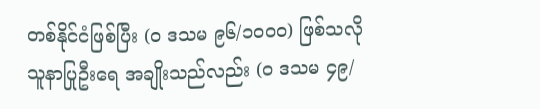တစ်နိုင်ငံဖြစ်ပြီး (၀ ဒသမ ၉၆/၁၀၀၀) ဖြစ်သလို သူနာပြုဦးရေ အချိုးသည်လည်း (၀ ဒသမ ၄၉/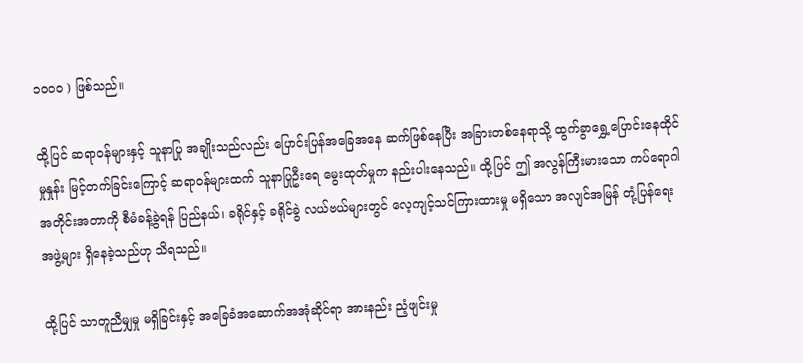၁၀၀၀ ) ဖြစ်သည်။

ထို့ပြင် ဆရာဝန်များနှင့် သူနာပြု အချိုးသည်လည်း ပြောင်းပြန်အခြေအနေ ဆက်ဖြစ်နေပြီး အခြားတစ်နေရာသို့ ထွက်ခွာရွှေ့ပြောင်းနေထိုင်မှုနှုန်း မြင့်တက်ခြင်းကြောင့် ဆရာဝန်များထက် သူနာပြုဦးရေ မွေးထုတ်မှုက နည်းပါးနေသည်။ ထို့ပြင် ဤ အလွန်ကြီးမားသော ကပ်ရောဂါ အတိုင်းအတာကို စီမံခန့်ခွဲရန် ပြည်နယ်၊ ခရိုင်နှင့် ခရိုင်ခွဲ လယ်ဗယ်များတွင် လေ့ကျင့်သင်ကြားထားမှု မရှိသော အလျင်အမြန် တုံ့ပြန်ရေးအဖွဲ့များ ရှိနေခဲ့သည်ဟု သိရသည်။

ထို့ပြင် သာတူညီမျှမှု မရှိခြင်းနှင့် အခြေခံအဆောက်အအုံဆိုင်ရာ အားနည်း ညံ့ဖျင်းမှု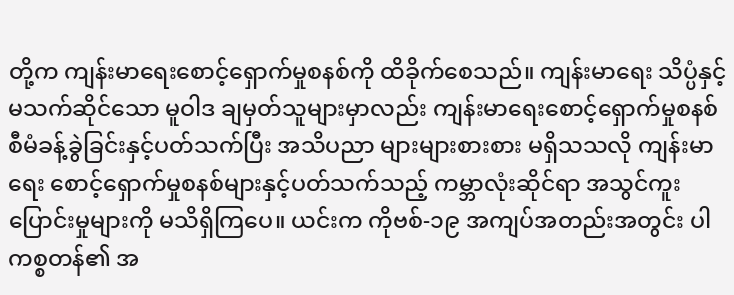တို့က ကျန်းမာရေးစောင့်ရှောက်မှုစနစ်ကို ထိခိုက်စေသည်။ ကျန်းမာရေး သိပ္ပံနှင့် မသက်ဆိုင်သော မူဝါဒ ချမှတ်သူများမှာလည်း ကျန်းမာရေးစောင့်ရှောက်မှုစနစ် စီမံခန့်ခွဲခြင်းနှင့်ပတ်သက်ပြီး အသိပညာ များများစားစား မရှိသသလို ကျန်းမာရေး စောင့်ရှောက်မှုစနစ်များနှင့်ပတ်သက်သည့် ကမ္ဘာလုံးဆိုင်ရာ အသွင်ကူးပြောင်းမှုများကို မသိရှိကြပေ။ ယင်းက ကိုဗစ်-၁၉ အကျပ်အတည်းအတွင်း ပါကစ္စတန်၏ အ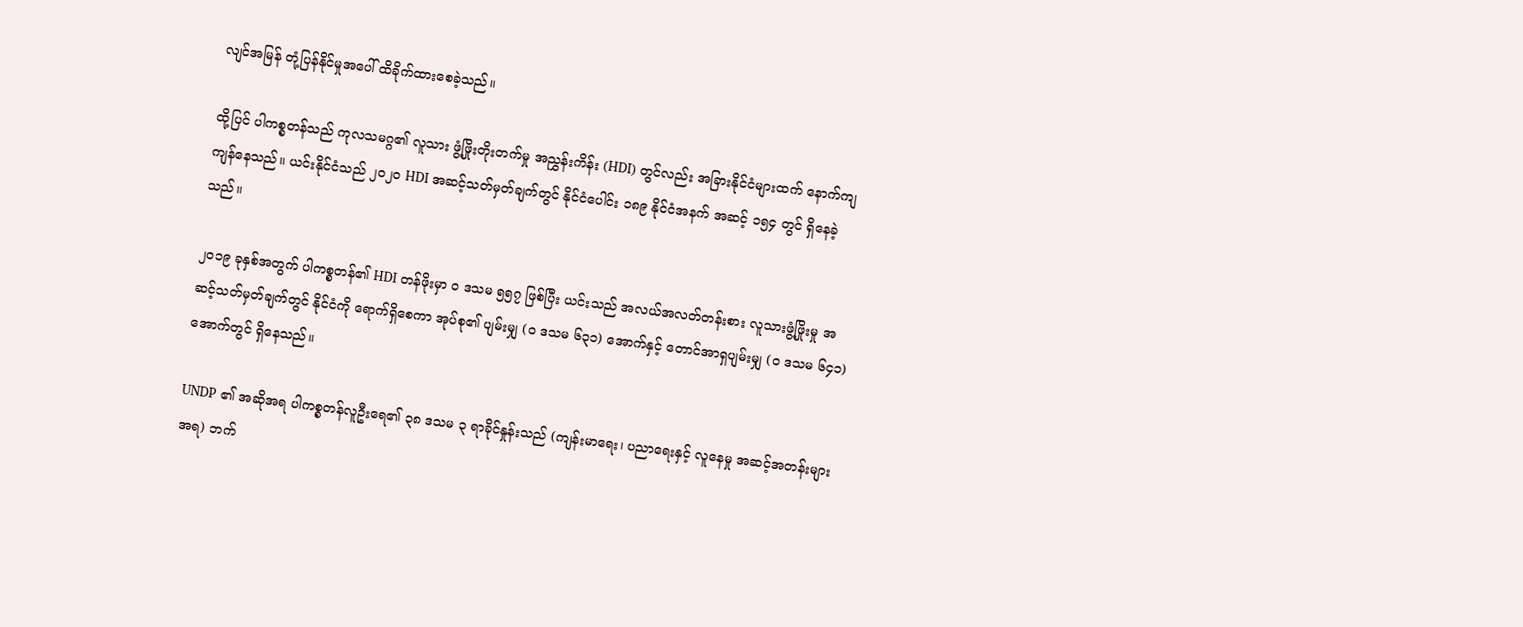လျင်အမြန် တုံ့ပြန်နိုင်မှုအပေါ် ထိခိုက်ထားစေခဲ့သည်။

ထို့ပြင် ပါကစ္စတန်သည် ကုလသမဂ္ဂ၏ လူသား ဖွံ့ဖြိုးတိုးတက်မှု အညွှန်းကိန်း (HDI) တွင်လည်း အခြားနိုင်ငံများထက် နောက်ကျကျန်နေသည်။ ယင်းနိုင်ငံသည် ၂၀၂၀ HDI အဆင့်သတ်မှတ်ချက်တွင် နိုင်ငံပေါင်း ၁၈၉ နိုင်ငံအနက် အဆင့် ၁၅၄ တွင် ရှိနေခဲ့သည်။

၂၀၁၉ ခုနှစ်အတွက် ပါကစ္စတန်၏ HDI တန်ဖိုးမှာ ၀ ဒသမ ၅၅၇ ဖြစ်ပြီး ယင်းသည် အလယ်အလတ်တန်းစား လူသားဖွံ့ဖြိုးမှု အဆင့်သတ်မှတ်ချက်တွင် နိုင်ငံကို ရောက်ရှိစေကာ အုပ်စု၏ ပျမ်းမျှ (၀ ဒသမ ၆၃၁) အောက်နှင့် တောင်အာရှပျမ်းမျှ (၀ ဒသမ ၆၄၁) အောက်တွင် ရှိနေသည်။

UNDP ၏ အဆိုအရ ပါကစ္စတန်လူဦးရေ၏ ၃၈ ဒသမ ၃ ရာခိုင်နှုန်းသည် (ကျန်းမာရေး၊ ပညာရေးနှင့် လူနေမှု အဆင့်အတန်းများအရ) ဘက်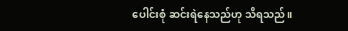ပေါင်းစုံ ဆင်းရဲနေသည်ဟု သိရသည်။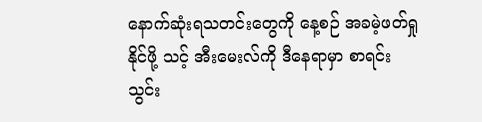နောက်ဆုံးရသတင်းတွေကို နေ့စဉ် အခမဲ့ဖတ်ရှုနိုင်ဖို့ သင့် အီးမေးလ်ကို ဒီနေရာမှာ စာရင်းသွင်း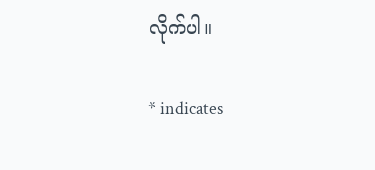လိုက်ပါ။

* indicates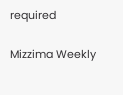required

Mizzima Weekly